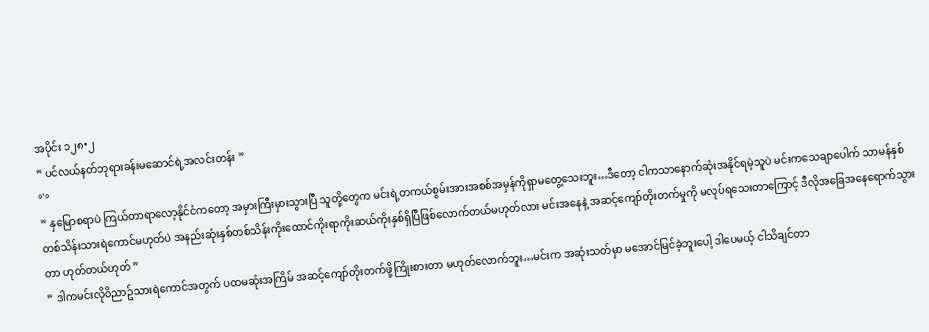အပိုင်း ၁၂၈•၂
” ပင်လယ်နတ်ဘုရားခန်းမဆောင်ရဲ့အလင်းတန်း ”
°`°
” နှမြောစရာပဲ ကြယ်တာရာလော့နိုင်ငံကတော့ အမှားကြီးမှားသွားပြီ သူတို့တွေက မင်းရဲ့တကယ်စွမ်းအားအစစ်အမှန်ကိုရှာမတွေ့သေးဘူး…ဒီတော့ ငါကသာနောက်ဆုံးအနိုင်ရမဲ့သူပဲ မင်းကသေချာပေါက် သာမန်နှစ်တစ်သိန်းသားရဲကောင်မဟုတ်ပဲ အနည်းဆုံးနှစ်တစ်သိန်းကိုးထောင်ကိုးရာကိုးဆယ်ကိုးနှစ်ရှိပြီဖြစ်လောက်တယ်မဟုတ်လား မင်းအနေနဲ့ အဆင့်ကျော်တိုးတက်မှုကို မလုပ်ရသေးတာကြောင့် ဒီလိုအခြေအနေရောက်သွားတာ ဟုတ်တယ်ဟုတ် ”
” ဒါကမင်းလို၀ိညာဥ်သားရဲကောင်အတွက် ပထမဆုံးအကြိမ် အဆင့်ကျော်တိုးတက်ဖို့ကြိုးစားတာ မဟုတ်လောက်ဘူး…မင်းက အဆုံးသတ်မှာ မအောင်မြင်ခဲ့ဘူးပေါ့ ဒါပေမယ့် ငါသိချင်တာ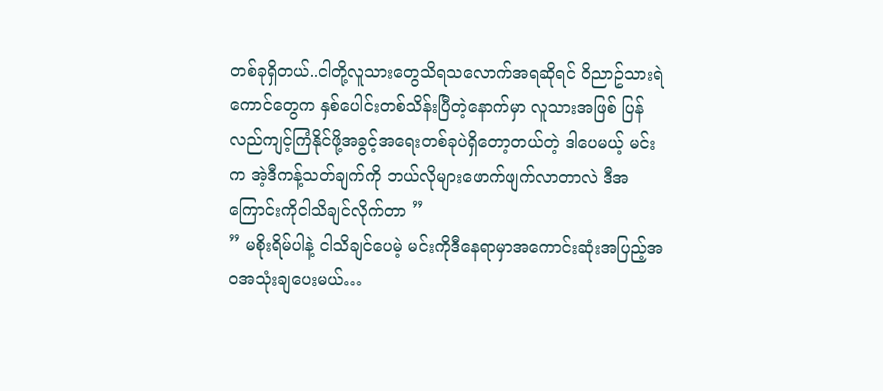တစ်ခုရှိတယ်..ငါတို့လူသားတွေသိရသလောက်အရဆိုရင် ၀ိညာဥ်သားရဲကောင်တွေက နှစ်ပေါင်းတစ်သိန်းပြီတဲ့နောက်မှာ လူသားအဖြစ် ပြန်လည်ကျင့်ကြံနိုင်ဖို့အခွင့်အရေးတစ်ခုပဲရှိတော့တယ်တဲ့ ဒါပေမယ့် မင်းက အဲ့ဒီကန့်သတ်ချက်ကို ဘယ်လိုများဖောက်ဖျက်လာတာလဲ ဒီအကြောင်းကိုငါသိချင်လိုက်တာ ”
” မစိုးရိမ်ပါနဲ့ ငါသိချင်ပေမဲ့ မင်းကိုဒီနေရာမှာအကောင်းဆုံးအပြည့်အ၀အသုံးချပေးမယ်…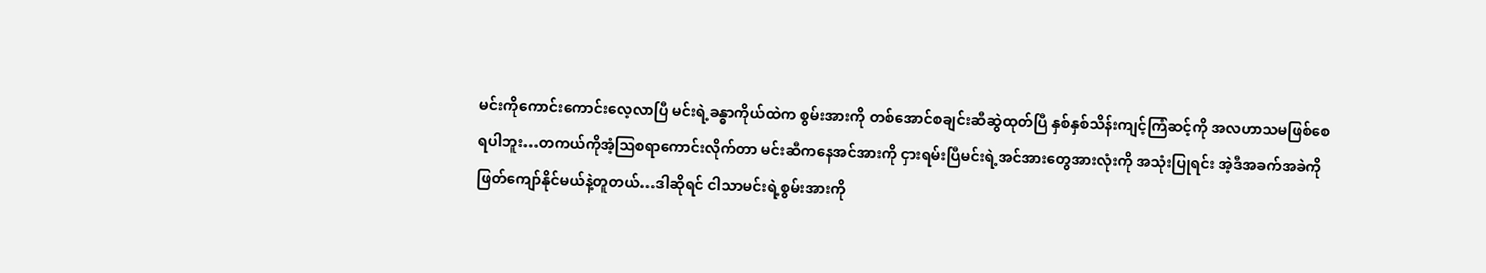မင်းကိုကောင်းကောင်းလေ့လာပြီ မင်းရဲ့ခန္ဓာကိုယ်ထဲက စွမ်းအားကို တစ်အောင်စချင်းဆီဆွဲထုတ်ပြီ နှစ်နှစ်သိန်းကျင့်ကြံဆင့်ကို အလဟာသမဖြစ်စေရပါဘူး…တကယ်ကိုအံ့ဩစရာကောင်းလိုက်တာ မင်းဆီကနေအင်အားကို ငှားရမ်းပြီမင်းရဲ့အင်အားတွေအားလုံးကို အသုံးပြုရင်း အဲ့ဒီအခက်အခဲကိုဖြတ်ကျော်နိုင်မယ်နဲ့တူတယ်…ဒါဆိုရင် ငါသာမင်းရဲ့စွမ်းအားကို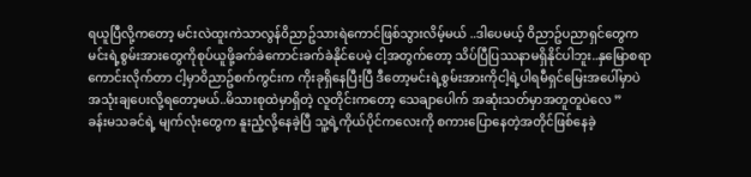ရယူပြီလို့ကတော့ မင်းလဲထူးကဲသာလွန်၀ိညာဥ်သားရဲကောင်ဖြစ်သွားလိမ့်မယ် ..ဒါပေမယ့် ၀ိညာဥ်ပညာရှင်တွေက မင်းရဲ့စွမ်းအားတွေကိုစုပ်ယူဖို့ခက်ခဲကောင်းခက်ခဲနိုင်ပေမဲ့ ငါ့အတွက်တော့ သိပ်ပြီပြဿနာမရှိနိုင်ပါဘူး..နှမြောစရာကောင်းလိုက်တာ ငါ့မှာ၀ိညာဥ်စက်ကွင်းက ကိုးခုရှိနေပြီးပြီ ဒီတော့မင်းရဲ့စွမ်းအားကိုငါ့ရဲ့ပါရမီရှင်မြေးအပေါ်မှာပဲ အသုံးချပေးလို့ရတော့မယ်..မိသားစုထဲမှာရှိတဲ့ လူတိုင်းကတော့ သေချာပေါက် အဆုံးသတ်မှာအတူတူပဲလေ ”
ခန်းမသခင်ရဲ့ မျက်လုံးတွေက နူးညံ့လို့နေခဲ့ပြီ သူ့ရဲ့ကိုယ်ပိုင်ကလေးကို စကားပြောနေတဲ့အတိုင်ဖြစ်နေခဲ့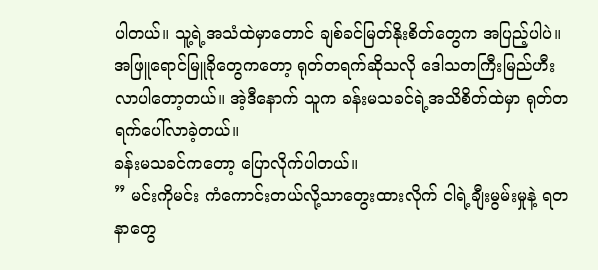ပါတယ်။ သူ့ရဲ့အသံထဲမှာတောင် ချစ်ခင်မြတ်နိုးစိတ်တွေက အပြည့်ပါပဲ။
အဖြူရောင်မြူခိုတွေကတော့ ရုတ်တရက်ဆိုသလို ဒေါသတကြီးမြည်ဟီးလာပါတော့တယ်။ အဲ့ဒီနောက် သူက ခန်းမသခင်ရဲ့အသိစိတ်ထဲမှာ ရုတ်တရက်ပေါ်လာခဲ့တယ်။
ခန်းမသခင်ကတော့ ပြောလိုက်ပါတယ်။
” မင်းကိုမင်း ကံကောင်းတယ်လို့သာတွေးထားလိုက် ငါရဲ့ချီးမွမ်းမှုနဲ့ ရတနာတွေ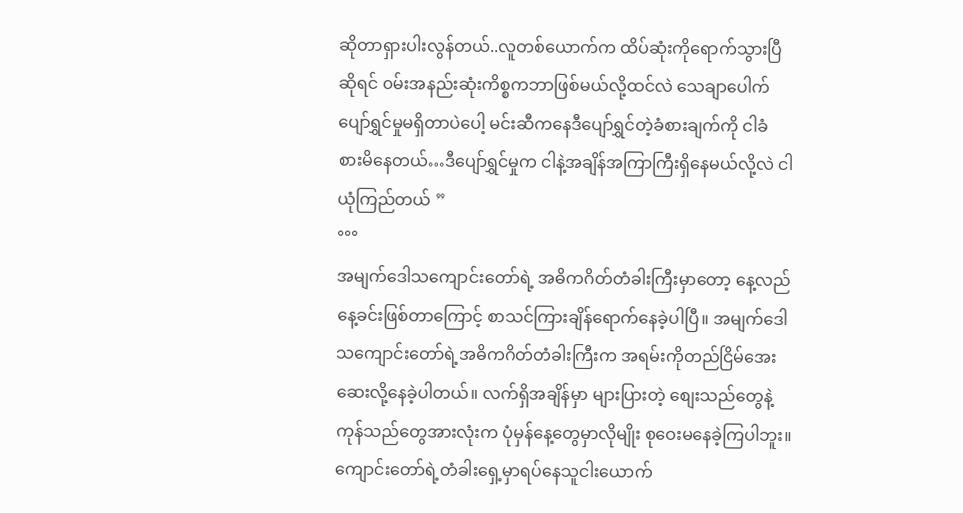ဆိုတာရှားပါးလွန်တယ်..လူတစ်ယောက်က ထိပ်ဆုံးကိုရောက်သွားပြီဆိုရင် ၀မ်းအနည်းဆုံးကိစ္စကဘာဖြစ်မယ်လို့ထင်လဲ သေချာပေါက် ပျော်ရွှင်မှုမရှိတာပဲပေါ့ မင်းဆီကနေဒီပျော်ရွှင်တဲ့ခံစားချက်ကို ငါခံစားမိနေတယ်…ဒီပျော်ရွှင်မှုက ငါနဲ့အချိန်အကြာကြီးရှိနေမယ်လို့လဲ ငါယုံကြည်တယ် ”
°°°
အမျက်ဒေါသကျောင်းတော်ရဲ့ အဓိကဂိတ်တံခါးကြီးမှာတော့ နေ့လည်နေ့ခင်းဖြစ်တာကြောင့် စာသင်ကြားချိန်ရောက်နေခဲ့ပါပြီ။ အမျက်ဒေါသကျောင်းတော်ရဲ့အဓိကဂိတ်တံခါးကြီးက အရမ်းကိုတည်ငြိမ်အေးဆေးလို့နေခဲ့ပါတယ်။ လက်ရှိအချိန်မှာ များပြားတဲ့ စျေးသည်တွေနဲ့ ကုန်သည်တွေအားလုံးက ပုံမှန်နေ့တွေမှာလိုမျိုး စုဝေးမနေခဲ့ကြပါဘူး။ ကျောင်းတော်ရဲ့တံခါးရှေ့မှာရပ်နေသူငါးယောက်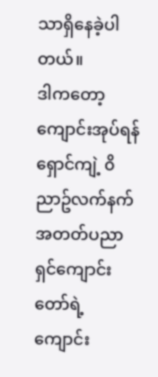သာရှိနေခဲ့ပါတယ်။
ဒါကတော့ ကျောင်းအုပ်ရန်ရှောင်ကျဲ့ ၀ိညာဥ်လက်နက်အတတ်ပညာရှင်ကျောင်းတော်ရဲ့ ကျောင်း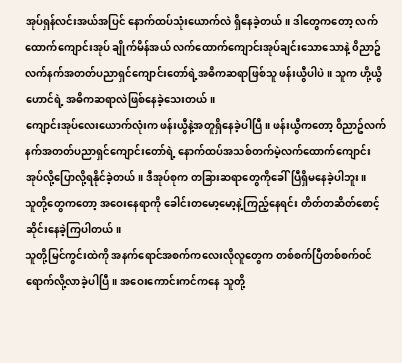အုပ်ရှန်လင်းအယ်အပြင် နောက်ထပ်သုံးယောက်လဲ ရှိနေခဲ့တယ်။ ဒါတွေကတော့ လက်ထောက်ကျောင်းအုပ် ချိုက်မိန်အယ် လက်ထောက်ကျောင်းအုပ်ချင်းသောသောနဲ့ ၀ိညာဥ်လက်နက်အတတ်ပညာရှင်ကျောင်းတော်ရဲ့အဓိကဆရာဖြစ်သူ ဖန်းယွီပါပဲ။ သူက ဟို့ယွိဟောင်ရဲ့ အဓိကဆရာလဲဖြစ်နေခဲ့သေးတယ်။
ကျောင်းအုပ်လေးယောက်လုံးက ဖန်းယွီနဲ့အတူရှိနေခဲ့ပါပြီ။ ဖန်းယွီကတော့ ၀ိညာဥ်လက်နက်အတတ်ပညာရှင်ကျောင်းတော်ရဲ့ နောက်ထပ်အသစ်တက်မဲ့လက်ထောက်ကျောင်းအုပ်လို့ပြောလို့ရနိုင်ခဲ့တယ်။ ဒီအုပ်စုက တခြားဆရာတွေကိုခေါ်ပြီရှိမနေခဲ့ပါဘူး။
သူတို့တွေကတော့ အဝေးနေရာကို ခေါင်းတမော့မော့နဲ့ကြည့်နေရင်း တိတ်တဆိတ်စောင့်ဆိုင်းနေခဲ့ကြပါတယ်။
သူတို့မြင်ကွင်းထဲကို အနက်ရောင်အစက်ကလေးလိုလူတွေက တစ်စက်ပြီတစ်စက်၀င်ရောက်လို့လာခဲ့ပါပြီ။ အဝေးကောင်းကင်ကနေ သူတို့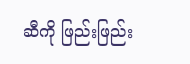ဆီကို ဖြည်းဖြည်း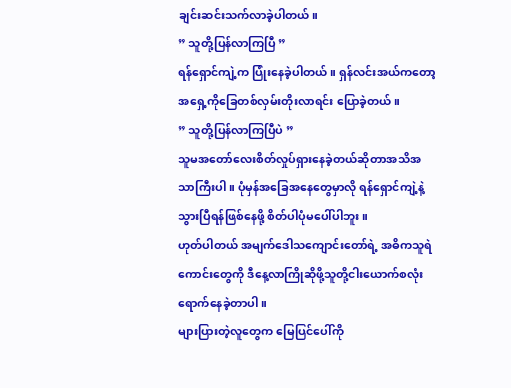ချင်းဆင်းသက်လာခဲ့ပါတယ်။
” သူတို့ပြန်လာကြပြီ ”
ရန်ရှောင်ကျဲ့က ပြုံးနေခဲ့ပါတယ်။ ရှန်လင်းအယ်ကတော့ အရှေ့ကိုခြေတစ်လှမ်းတိုးလာရင်း ပြောခဲ့တယ်။
” သူတို့ပြန်လာကြပြီပဲ ”
သူမအတော်လေးစိတ်လှုပ်ရှားနေခဲ့တယ်ဆိုတာအသိအသာကြီးပါ။ ပုံမှန်အခြေအနေတွေမှာလို ရန်ရှောင်ကျဲ့နဲ့သွားပြီရန်ဖြစ်နေဖို့ စိတ်ပါပုံမပေါ်ပါဘူး။
ဟုတ်ပါတယ် အမျက်ဒေါသကျောင်းတော်ရဲ့ အဓိကသူရဲကောင်းတွေကို ဒီနေ့လာကြိုဆိုဖို့သူတို့ငါးယောက်စလုံးရောက်နေခဲ့တာပါ။
များပြားတဲ့လူတွေက မြေပြင်ပေါ်ကို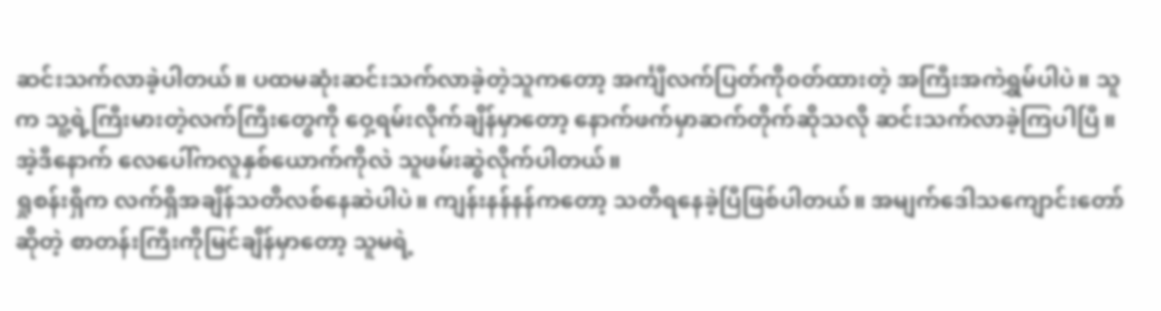ဆင်းသက်လာခဲ့ပါတယ်။ ပထမဆုံးဆင်းသက်လာခဲ့တဲ့သူကတော့ အင်္ကျီလက်ပြတ်ကို၀တ်ထားတဲ့ အကြီးအကဲရွှမ်ပါပဲ။ သူက သူ့ရဲ့ကြီးမားတဲ့လက်ကြီးတွေကို ဝှေ့ရမ်းလိုက်ချိန်မှာတော့ နောက်ဖက်မှာဆက်တိုက်ဆိုသလို ဆင်းသက်လာခဲ့ကြပါပြီ။ အဲ့ဒီနောက် လေပေါ်ကလူနှစ်ယောက်ကိုလဲ သူဖမ်းဆွဲလိုက်ပါတယ်။
ရှုစန်းရှီက လက်ရှိအချိန်သတိလစ်နေဆဲပါပဲ။ ကျန်းနန်နန်ကတော့ သတိရနေခဲ့ပြီဖြစ်ပါတယ်။ အမျက်ဒေါသကျောင်းတော်ဆိုတဲ့ စာတန်းကြီးကိုမြင်ချိန်မှာတော့ သူမရဲ့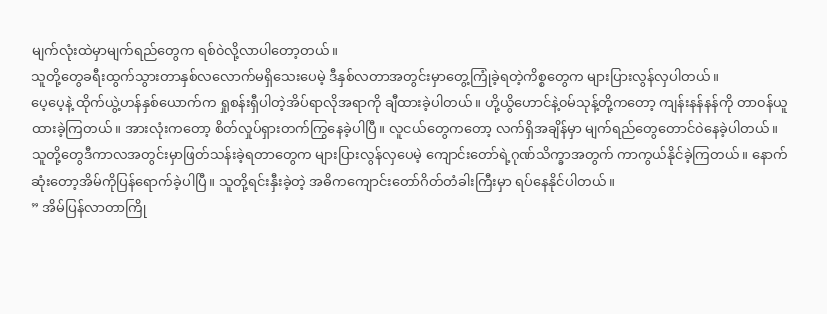မျက်လုံးထဲမှာမျက်ရည်တွေက ရစ်၀ဲလို့လာပါတော့တယ်။
သူတို့တွေခရီးထွက်သွားတာနှစ်လလောက်မရှိသေးပေမဲ့ ဒီနှစ်လတာအတွင်းမှာတွေ့ကြုံခဲ့ရတဲ့ကိစ္စတွေက များပြားလွန်လှပါတယ်။
ပေ့ပေ့နဲ့ ထိုက်ယွဲ့ဟန်နှစ်ယောက်က ရှုစန်းရှီပါတဲ့အိပ်ရာလိုအရာကို ချီထားခဲ့ပါတယ်။ ဟို့ယွိဟောင်နဲ့၀မ်သုန့်တို့ကတော့ ကျန်းနန်နန်ကို တာ၀န်ယူထားခဲ့ကြတယ်။ အားလုံးကတော့ စိတ်လှုပ်ရှားတက်ကြွနေခဲ့ပါပြီ။ လူငယ်တွေကတော့ လက်ရှိအချိန်မှာ မျက်ရည်တွေတောင်၀ဲနေခဲ့ပါတယ်။
သူတို့တွေဒီကာလအတွင်းမှာဖြတ်သန်းခဲ့ရတာတွေက များပြားလွန်လှပေမဲ့ ကျောင်းတော်ရဲ့ဂုဏ်သိက္ခာအတွက် ကာကွယ်နိုင်ခဲ့ကြတယ်။ နောက်ဆုံးတော့အိမ်ကိုပြန်ရောက်ခဲ့ပါပြီ။ သူတို့ရင်းနှီးခဲ့တဲ့ အဓိကကျောင်းတော်ဂိတ်တံခါးကြီးမှာ ရပ်နေနိုင်ပါတယ်။
” အိမ်ပြန်လာတာကြို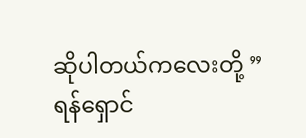ဆိုပါတယ်ကလေးတို့ ”
ရန်ရှောင်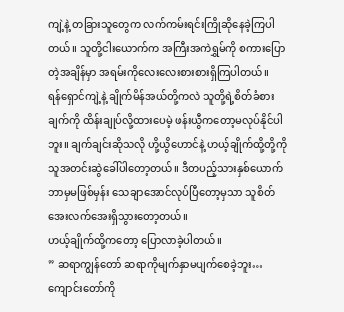ကျဲ့နဲ့ တခြားသူတွေက လက်ကမ်းရင်းကြိုဆိုနေခဲ့ကြပါတယ်။ သူတို့ငါးယောက်က အကြီးအကဲရွှမ်ကို စကားပြောတဲ့အချိန်မှာ အရမ်းကိုလေးလေးစားစားရှိကြပါတယ်။
ရန်ရှောင်ကျဲ့နဲ့ ချိုက်မိန်အယ်တို့ကလဲ သူတို့ရဲ့စိတ်ခံစားချက်ကို ထိန်းချုပ်လို့ထားပေမဲ့ ဖန်းယွီကတော့မလုပ်နိုင်ပါဘူး။ ချက်ချင်းဆိုသလို ဟို့ယွိဟောင်နဲ့ ဟယ့်ချိုက်ထို့တို့ကို သူအတင်းဆွဲခေါ်ပါတော့တယ်။ ဒီတပည့်သားနှစ်ယောက်ဘာမှမဖြစ်မှန်း သေချာအောင်လုပ်ပြီတော့မှသာ သူစိတ်အေးလက်အေးရှိသွားတော့တယ်။
ဟယ့်ချိုက်ထို့ကတော့ ပြောလာခဲ့ပါတယ်။
” ဆရာကျွန်တော် ဆရာကိုမျက်နှာမပျက်စေခဲ့ဘူး…ကျောင်းတော်ကို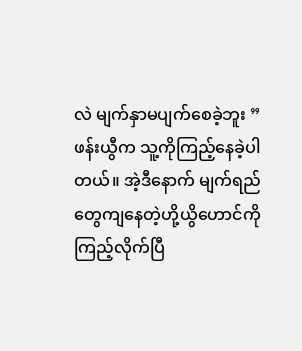လဲ မျက်နှာမပျက်စေခဲ့ဘူး ”
ဖန်းယွီက သူ့ကိုကြည့်နေခဲ့ပါတယ်။ အဲ့ဒီနောက် မျက်ရည်တွေကျနေတဲ့ဟို့ယွိဟောင်ကို ကြည့်လိုက်ပြီ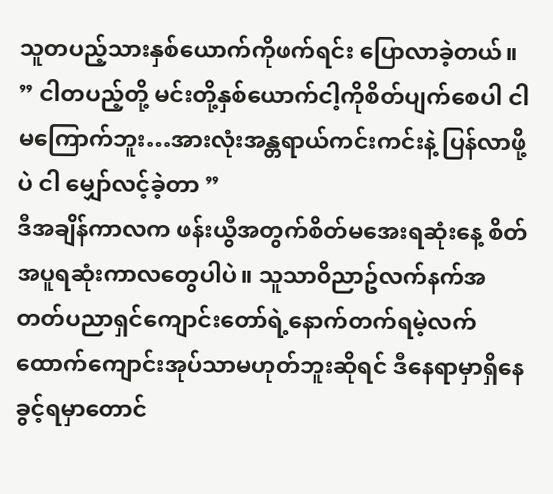သူတပည့်သားနှစ်ယောက်ကိုဖက်ရင်း ပြောလာခဲ့တယ်။
” ငါတပည့်တို့ မင်းတို့နှစ်ယောက်ငါ့ကိုစိတ်ပျက်စေပါ ငါမကြောက်ဘူး…အားလုံးအန္တရာယ်ကင်းကင်းနဲ့ ပြန်လာဖို့ပဲ ငါ မျှော်လင့်ခဲ့တာ ”
ဒီအချိန်ကာလက ဖန်းယွီအတွက်စိတ်မအေးရဆုံးနေ့ စိတ်အပူရဆုံးကာလတွေပါပဲ။ သူသာ၀ိညာဥ်လက်နက်အတတ်ပညာရှင်ကျောင်းတော်ရဲ့နောက်တက်ရမဲ့လက်ထောက်ကျောင်းအုပ်သာမဟုတ်ဘူးဆိုရင် ဒီနေရာမှာရှိနေခွင့်ရမှာတောင်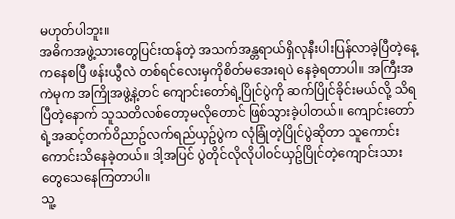မဟုတ်ပါဘူး။
အဓိကအဖွဲ့သားတွေပြင်းထန်တဲ့ အသက်အန္တရာယ်ရှိလုနီးပါးပြန်လာခဲ့ပြီတဲ့နေ့ကနေစပြီ ဖန်းယွီလဲ တစ်ရင်လေးမှကိုစိတ်မအေးရပဲ နေခဲ့ရတာပါ။ အကြီးအကဲမုက အကြိုအဖွဲ့နဲ့တင် ကျောင်းတော်ရဲ့ပြိုင်ပွဲကို ဆက်ပြိုင်ခိုင်းမယ်လို့ သိရပြီတဲ့နောက် သူသတိလစ်တော့မလိုတောင် ဖြစ်သွားခဲ့ပါတယ်။ ကျောင်းတော်ရဲ့အဆင့်တက်၀ိညာဥ်လက်ရည်ယှဥ်ပွဲက လုံခြုံတဲ့ပြိုင်ပွဲဆိုတာ သူကောင်းကောင်းသိနေခဲ့တယ်။ ဒါ့အပြင် ပွဲတိုင်လိုလိုပါ၀င်ယှဥ်ပြိုင်တဲ့ကျောင်းသားတွေသေနေကြတာပါ။
သူ့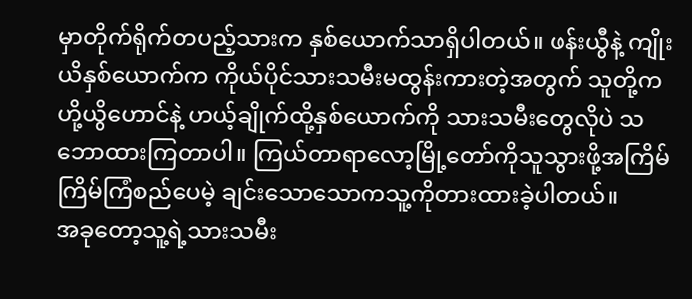မှာတိုက်ရိုက်တပည့်သားက နှစ်ယောက်သာရှိပါတယ်။ ဖန်းယွီနဲ့ ကျိုးယိနှစ်ယောက်က ကိုယ်ပိုင်သားသမီးမထွန်းကားတဲ့အတွက် သူတို့က ဟို့ယွိဟောင်နဲ့ ဟယ့်ချိုက်ထို့နှစ်ယောက်ကို သားသမီးတွေလိုပဲ သဘောထားကြတာပါ။ ကြယ်တာရာလော့မြို့တော်ကိုသူသွားဖို့အကြိမ်ကြိမ်ကြံစည်ပေမဲ့ ချင်းသောသောကသူ့ကိုတားထားခဲ့ပါတယ်။
အခုတော့သူ့ရဲ့သားသမီး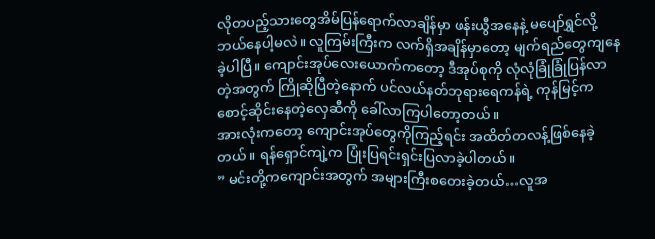လိုတပည့်သားတွေအိမ်ပြန်ရောက်လာချိန်မှာ ဖန်းယွီအနေနဲ့ မပျော်ရွှင်လို့ဘယ်နေပါ့မလဲ။ လူကြမ်းကြီးက လက်ရှိအချိန်မှာတော့ မျက်ရည်တွေကျနေခဲ့ပါပြီ။ ကျောင်းအုပ်လေးယောက်ကတော့ ဒီအုပ်စုကို လုံလုံခြုံခြုံပြန်လာတဲ့အတွက် ကြိုဆိုပြီတဲ့နောက် ပင်လယ်နတ်ဘုရားရေကန်ရဲ့ ကုန်မြင့်ကစောင့်ဆိုင်းနေတဲ့လှေဆီကို ခေါ်လာကြပါတော့တယ်။
အားလုံးကတော့ ကျောင်းအုပ်တွေကိုကြည့်ရင်း အထိတ်တလန့်ဖြစ်နေခဲ့တယ်။ ရန်ရှောင်ကျဲ့က ပြုံးပြရင်းရှင်းပြလာခဲ့ပါတယ်။
” မင်းတို့ကကျောင်းအတွက် အများကြီးစတေးခဲ့တယ်…လူအ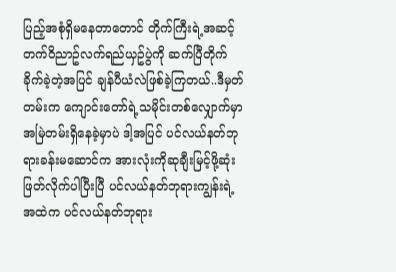ပြည့်အစုံရှိမနေတာတောင် တိုက်ကြီးရဲ့အဆင့်တက်၀ိညာဥ်လက်ရည်ယှဥ်ပွဲကို ဆက်ပြီတိုက်ခိုက်ခဲ့တဲ့အပြင် ချန်ပီယံလဲဖြစ်ခဲ့ကြတယ်..ဒီမှတ်တမ်းက ကျောင်းတော်ရဲ့သမိုင်းတစ်လျှောက်မှာအမြဲတမ်းရှိနေခဲ့မှာပဲ ဒါ့အပြင် ပင်လယ်နတ်ဘုရားခန်းမဆောင်က အားလုံးကိုဆုချီးမြင့်ဖို့ဆုံးဖြတ်လိုက်ပါပြီးပြီ ပင်လယ်နတ်ဘုရားကျွန်းရဲ့အထဲက ပင်လယ်နတ်ဘုရား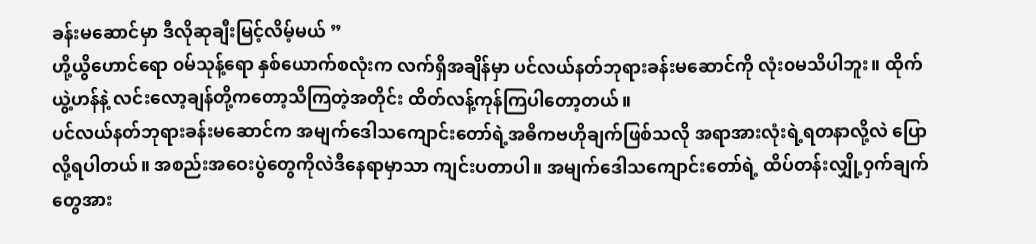ခန်းမဆောင်မှာ ဒီလိုဆုချီးမြင့်လိမ့်မယ် ”
ဟို့ယွိဟောင်ရော ၀မ်သုန့်ရော နှစ်ယောက်စလုံးက လက်ရှိအချိန်မှာ ပင်လယ်နတ်ဘုရားခန်းမဆောင်ကို လုံး၀မသိပါဘူး။ ထိုက်ယွဲ့ဟန်နဲ့ လင်းလော့ချန်တို့ကတော့သိကြတဲ့အတိုင်း ထိတ်လန့်ကုန်ကြပါတော့တယ်။
ပင်လယ်နတ်ဘုရားခန်းမဆောင်က အမျက်ဒေါသကျောင်းတော်ရဲ့အဓိကဗဟိုချက်ဖြစ်သလို အရာအားလုံးရဲ့ရတနာလို့လဲ ပြောလို့ရပါတယ်။ အစည်းအဝေးပွဲတွေကိုလဲဒီနေရာမှာသာ ကျင်းပတာပါ။ အမျက်ဒေါသကျောင်းတော်ရဲ့ ထိပ်တန်းလျှို့၀ှက်ချက်တွေအား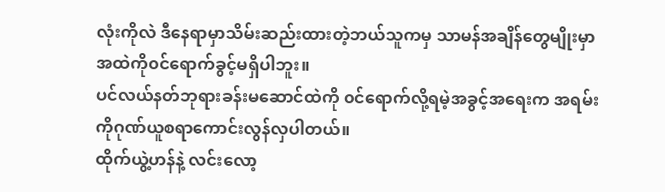လုံးကိုလဲ ဒီနေရာမှာသိမ်းဆည်းထားတဲ့ဘယ်သူကမှ သာမန်အချိန်တွေမျိုးမှာအထဲကို၀င်ရောက်ခွင့်မရှိပါဘူး။
ပင်လယ်နတ်ဘုရားခန်းမဆောင်ထဲကို ၀င်ရောက်လို့ရမဲ့အခွင့်အရေးက အရမ်းကိုဂုဏ်ယူစရာကောင်းလွန်လှပါတယ်။
ထိုက်ယွဲ့ဟန်နဲ့ လင်းလော့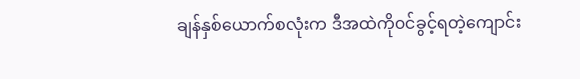ချန်နှစ်ယောက်စလုံးက ဒီအထဲကို၀င်ခွင့်ရတဲ့ကျောင်း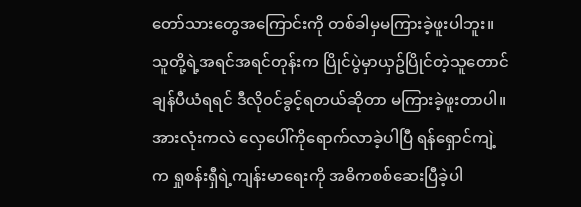တော်သားတွေအကြောင်းကို တစ်ခါမှမကြားခဲ့ဖူးပါဘူး။ သူတို့ရဲ့အရင်အရင်တုန်းက ပြိုင်ပွဲမှာယှဥ်ပြိုင်တဲ့သူတောင် ချန်ပီယံရရင် ဒီလို၀င်ခွင့်ရတယ်ဆိုတာ မကြားခဲ့ဖူးတာပါ။
အားလုံးကလဲ လှေပေါ်ကိုရောက်လာခဲ့ပါပြီ ရန်ရှောင်ကျဲ့က ရှုစန်းရှီရဲ့ကျန်းမာရေးကို အဓိကစစ်ဆေးပြီခဲ့ပါ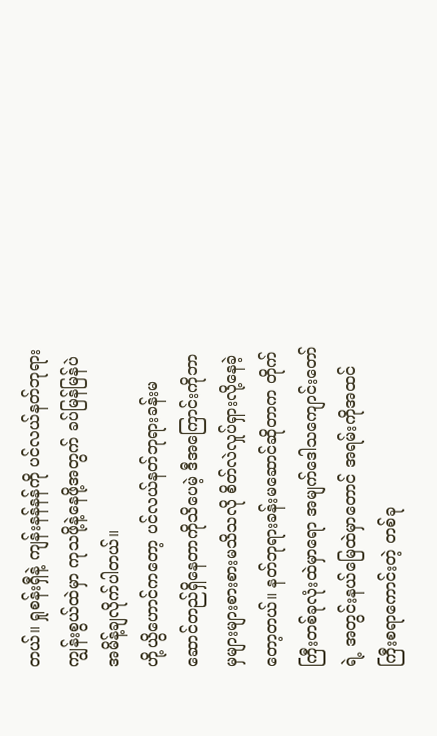တယ်။ ရှုစန်းရှီနဲ့ ကျန်းနန်နန်ကို ပင်လယ်နတ်ဘုရားကျွန်းစွယ်ထဲမှာ ကုသဖို့နဲ့နေဖို့အတွက် ခပ်မြန်မြန်ပဲ အမိန့်ချလိုက်ပါတယ်။
ဟို့ယွိဟောင်ကတော့ ပင်လယ်နတ်ဘုရားခန်းမဆောင်တည်ရှိနေတာကိုသိပေမဲ့ ဒီအကြောင်းကိုဘာမှများများစားစားမသိသလို စိတ်လဲလှုပ်ရှားလို့နေခဲ့တော့တယ်။ နတ်ဘုရားခန်းမဆောင်ဆိုတာက တိုက်ကြီးတစ်ခုလုံးထဲမှာရော အမျက်ဒေါသကျောင်းတော်ရဲ့ အတွင်းနယ်မြေထဲမှာတောင် အရမ်းကိုအထင်ကြီးစရာကောင်းတဲ့ တစ်ခု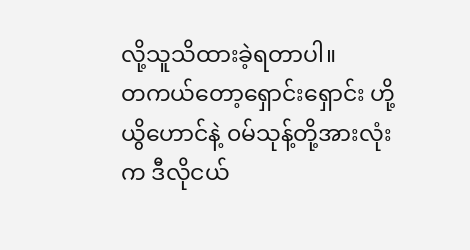လို့သူသိထားခဲ့ရတာပါ။
တကယ်တော့ရှောင်းရှောင်း ဟို့ယွိဟောင်နဲ့ ၀မ်သုန့်တို့အားလုံးက ဒီလိုငယ်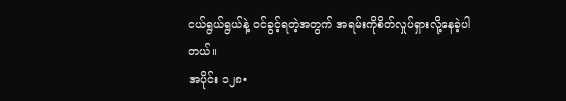ငယ်ရွယ်ရွယ်နဲ့ ၀င်ခွင့်ရတဲ့အတွက် အရမ်းကိုစိတ်လှုပ်ရှားလို့နေခဲ့ပါတယ်။
အပိုင်း ၁၂၈•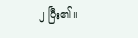၂ ပြီး၏။